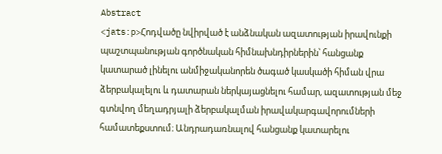Abstract
<jats:p>Հոդվածը նվիրված է անձնական ազատության իրավունքի պաշտպանության գործնական հիմնախնդիրներին՝ հանցանք կատարած լինելու անմիջականորեն ծագած կասկածի հիման վրա ձերբակալելու և դատարան ներկայացնելու համար, ազատության մեջ գտնվող մեղադրյալի ձերբակալման իրավակարգավորումների համատեքստում։ Անդրադառնալով հանցանք կատարելու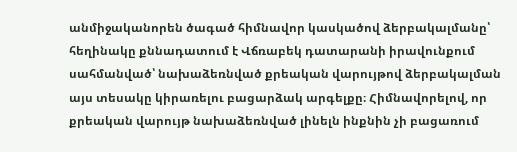անմիջականորեն ծագած հիմնավոր կասկածով ձերբակալմանը՝ հեղինակը քննադատում է Վճռաբեկ դատարանի իրավունքում սահմանված՝ նախաձեռնված քրեական վարույթով ձերբակալման այս տեսակը կիրառելու բացարձակ արգելքը։ Հիմնավորելով, որ քրեական վարույթ նախաձեռնված լինելն ինքնին չի բացառում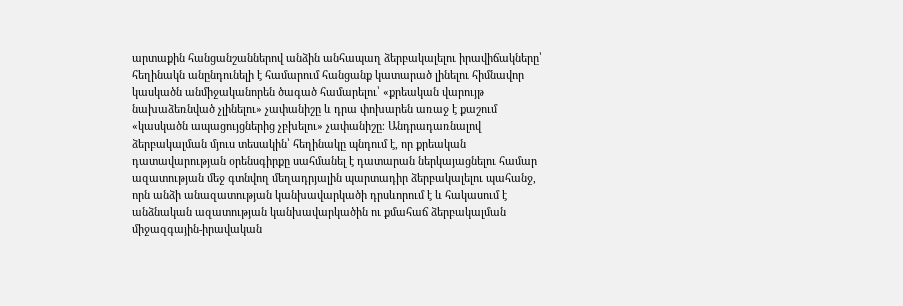արտաքին հանցանշաններով անձին անհապաղ ձերբակալելու իրավիճակները՝ հեղինակն անընդունելի է համարում հանցանք կատարած լինելու հիմնավոր կասկածն անմիջականորեն ծագած համարելու՝ «քրեական վարույթ նախաձեռնված չլինելու» չափանիշը և դրա փոխարեն առաջ է քաշում «կասկածն ապացույցներից չբխելու» չափանիշը։ Անդրադառնալով ձերբակալման մյուս տեսակին՝ հեղինակը պնդում է, որ քրեական դատավարության օրենսգիրքը սահմանել է դատարան ներկայացնելու համար ազատության մեջ գտնվող մեղադրյալին պարտադիր ձերբակալելու պահանջ, որն անձի անազատության կանխավարկածի դրսևորում է և հակասում է անձնական ազատության կանխավարկածին ու քմահաճ ձերբակալման միջազգային-իրավական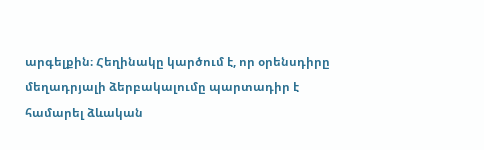արգելքին։ Հեղինակը կարծում է, որ օրենսդիրը մեղադրյալի ձերբակալումը պարտադիր է համարել ձևական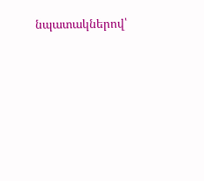նպատակներով՝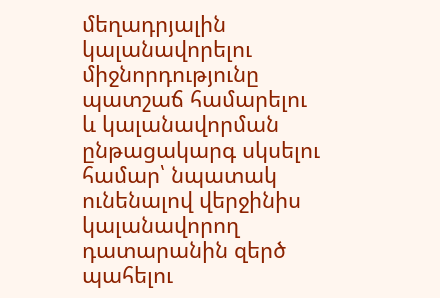մեղադրյալին կալանավորելու միջնորդությունը պատշաճ համարելու և կալանավորման ընթացակարգ սկսելու համար՝ նպատակ ունենալով վերջինիս կալանավորող դատարանին զերծ պահելու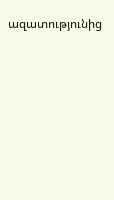ազատությունից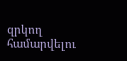զրկող համարվելու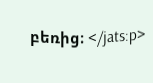բեռից։ </jats:p>